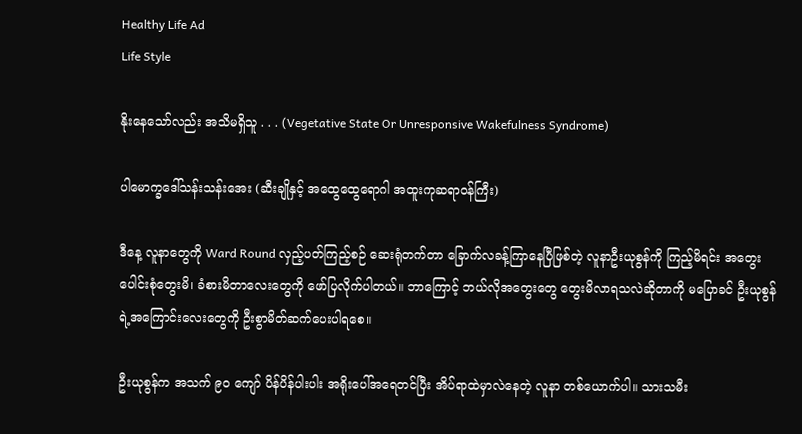Healthy Life Ad
Life Style

နိုးနေသော်လည်း အသိမရှိသူ . . . (Vegetative State Or Unresponsive Wakefulness Syndrome)

ပါမောက္ခဒေါ်သန်းသန်းအေး (ဆီးချိုနှင့် အထွေထွေရောဂါ အထူးကုဆရာဝန်ကြီး)

ဒီနေ့ လူနာတွေကို Ward Round လှည့်ပတ်ကြည့်စဉ် ဆေးရုံတက်တာ ခြောက်လခန့်ကြာနေပြီဖြစ်တဲ့ လူနာဦးယုစွန်ကို ကြည့်မိရင်း အတွေးပေါင်းစုံတွေးမိ၊ ခံစားမိတာလေးတွေကို ဖော်ပြလိုက်ပါတယ်။ ဘာကြောင့် ဘယ်လိုအတွေးတွေ တွေးမိလာရသလဲဆိုတာကို မပြောခင် ဦးယုစွန်ရဲ့အကြောင်းလေးတွေကို ဦးစွာမိတ်ဆက်ပေးပါရစေ။

ဦးယုစွန်က အသက် ၉၀ ကျော် ပိန်ပိန်ပါးပါး အရိုးပေါ်အရေတင်ပြီး အိပ်ရာထဲမှာလဲနေတဲ့ လူနာ တစ်ယောက်ပါ။ သားသမီး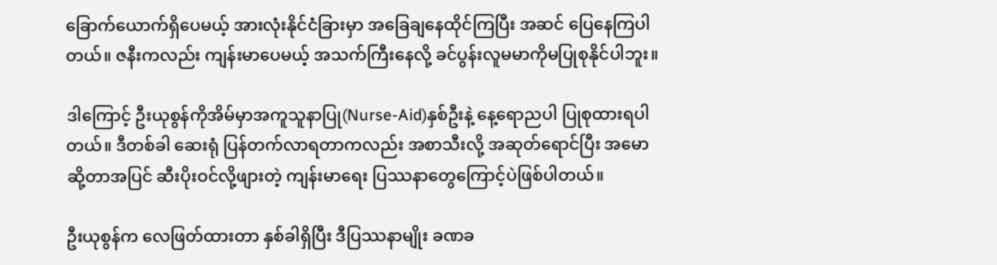ခြောက်ယောက်ရှိပေမယ့် အားလုံးနိုင်ငံခြားမှာ အခြေချနေထိုင်ကြပြီး အဆင် ပြေနေကြပါတယ်။ ဇနီးကလည်း ကျန်းမာပေမယ့် အသက်ကြီးနေလို့ ခင်ပွန်းလူမမာကိုမပြုစုနိုင်ပါဘူး။

ဒါကြောင့် ဦးယုစွန်ကိုအိမ်မှာအကူသူနာပြု(Nurse-Aid)နှစ်ဦးနဲ့ နေ့ရောညပါ ပြုစုထားရပါတယ်။ ဒီတစ်ခါ ဆေးရုံ ပြန်တက်လာရတာကလည်း အစာသီးလို့ အဆုတ်ရောင်ပြီး အမောဆို့တာအပြင် ဆီးပိုးဝင်လို့ဖျားတဲ့ ကျန်းမာရေး ပြဿနာတွေကြောင့်ပဲဖြစ်ပါတယ်။

ဦးယုစွန်က လေဖြတ်ထားတာ နှစ်ခါရှိပြီး ဒီပြဿနာမျိုး ခဏခ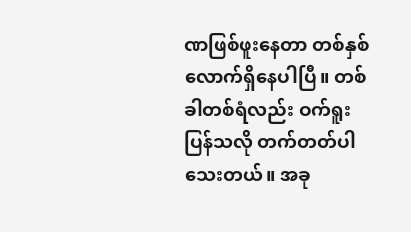ဏဖြစ်ဖူးနေတာ တစ်နှစ်လောက်ရှိနေပါပြီ။ တစ်ခါတစ်ရံလည်း ဝက်ရူးပြန်သလို တက်တတ်ပါသေးတယ်။ အခု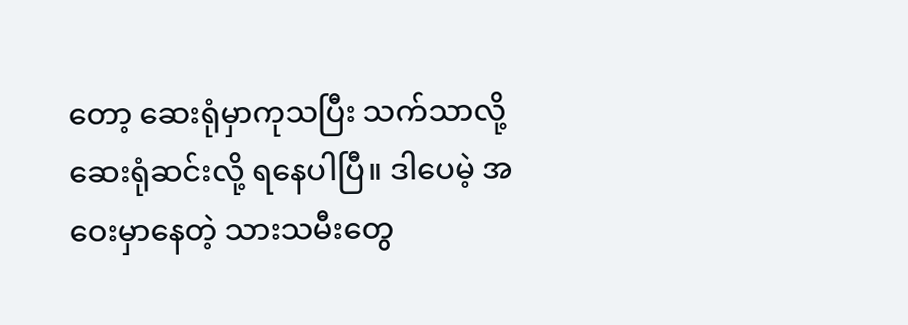တော့ ဆေးရုံမှာကုသပြီး သက်သာလို့ ဆေးရုံဆင်းလို့ ရနေပါပြီ။ ဒါပေမဲ့ အဝေးမှာနေတဲ့ သားသမီးတွေ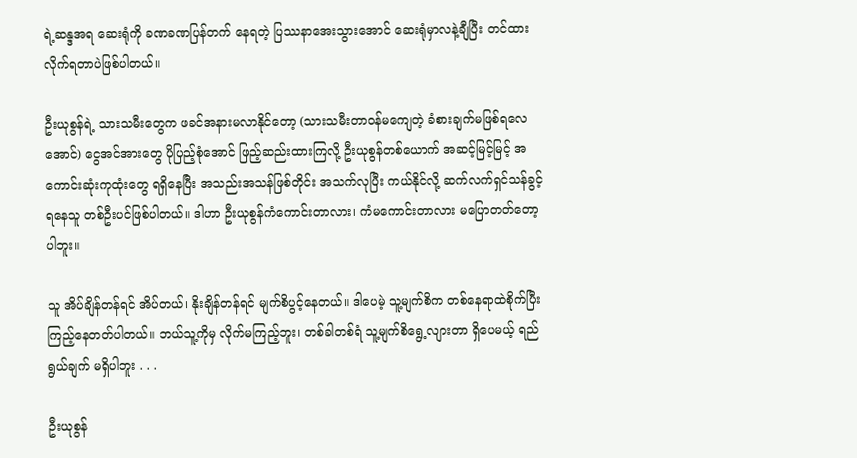ရဲ့ဆန္ဒအရ ဆေးရုံကို ခဏခဏပြန်တက် နေရတဲ့ ပြဿနာအေးသွားအောင် ဆေးရုံမှာလနဲ့ချီပြီး တင်ထားလိုက်ရတာပဲဖြစ်ပါတယ်။

ဦးယုစွန်ရဲ့ သားသမီးတွေက ဖခင်အနားမလာနိုင်တော့ (သားသမီးတာဝန်မကျေတဲ့ ခံစားချက်မဖြစ်ရလေအောင်) ငွေအင်အားတွေ ပိုပြည့်စုံအောင် ဖြည့်ဆည်းထားကြလို့ ဦးယုစွန်တစ်ယောက် အဆင့်မြင့်မြင့် အကောင်းဆုံးကုထုံးတွေ ရရှိနေပြီး အသည်းအသန်ဖြစ်တိုင်း အသက်လုပြီး ကယ်နိုင်လို့ ဆက်လက်ရှင်သန်ခွင့် ရနေသူ တစ်ဦးပင်ဖြစ်ပါတယ်။ ဒါဟာ ဦးယုစွန်ကံကောင်းတာလား၊ ကံမကောင်းတာလား မပြောတတ်တော့ ပါဘူး။

သူ အိပ်ချိန်တန်ရင် အိပ်တယ်၊ နိုးချိန်တန်ရင် မျက်စိပွင့်နေတယ်။ ဒါပေမဲ့ သူ့မျက်စိက တစ်နေရာထဲစိုက်ပြီး ကြည့်နေတတ်ပါတယ်။ ဘယ်သူ့ကိုမှ လိုက်မကြည့်ဘူး၊ တစ်ခါတစ်ရံ သူ့မျက်စိရွေ့လျားတာ ရှိပေမယ့် ရည်ရွယ်ချက် မရှိပါဘူး . . .

ဦးယုစွန်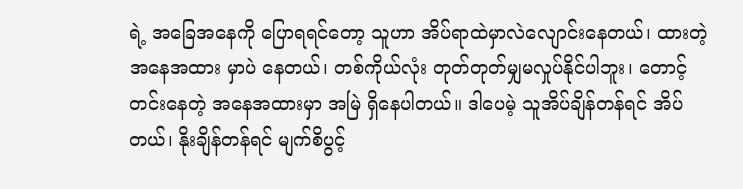ရဲ့ အခြေအနေကို ပြောရရင်တော့ သူဟာ အိပ်ရာထဲမှာလဲလျောင်းနေတယ်၊ ထားတဲ့ အနေအထား မှာပဲ နေတယ်၊ တစ်ကိုယ်လုံး တုတ်တုတ်မျှမလှုပ်နိုင်ပါဘူး၊ တောင့်တင်းနေတဲ့ အနေအထားမှာ အမြဲ ရှိနေပါတယ်။ ဒါပေမဲ့ သူအိပ်ချိန်တန်ရင် အိပ်တယ်၊ နိုးချိန်တန်ရင် မျက်စိပွင့်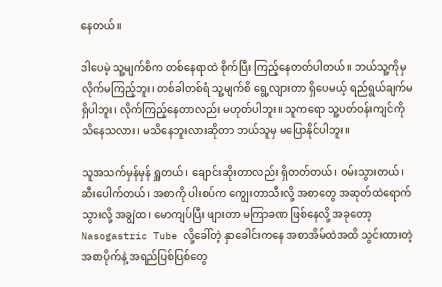နေတယ်။

ဒါပေမဲ့ သူ့မျက်စိက တစ်နေရာထဲ စိုက်ပြီး ကြည့်နေတတ်ပါတယ်။ ဘယ်သူ့ကိုမှ လိုက်မကြည့်ဘူး၊ တစ်ခါတစ်ရံ သူ့မျက်စိ ရွေ့လျားတာ ရှိပေမယ့် ရည်ရွယ်ချက်မရှိပါဘူး၊ လိုက်ကြည့်နေတာလည်း မဟုတ်ပါဘူး။ သူကရော သူ့ပတ်ဝန်းကျင်ကို သိနေသလား၊ မသိနေဘူးလားဆိုတာ ဘယ်သူမှ မပြောနိုင်ပါဘူး။

သူအသက်မှန်မှန် ရှူတယ်၊ ချောင်းဆိုးတာလည်း ရှိတတ်တယ်၊ ဝမ်းသွားတယ်၊ ဆီးပေါက်တယ်၊ အစာကို ပါးစပ်က ကျွေးတာသီးလို့ အစာတွေ အဆုတ်ထဲရောက်သွားလို့ အချွဲထ၊ မောကျပ်ပြီး ဖျားတာ မကြာခဏ ဖြစ်နေလို့ အခုတော့ Nasogastric Tube လို့ခေါ်တဲ့ နှာခေါင်းကနေ အစာအိမ်ထဲအထိ သွင်းထားတဲ့ အစာပိုက်နဲ့ အရည်ပြစ်ပြစ်တွေ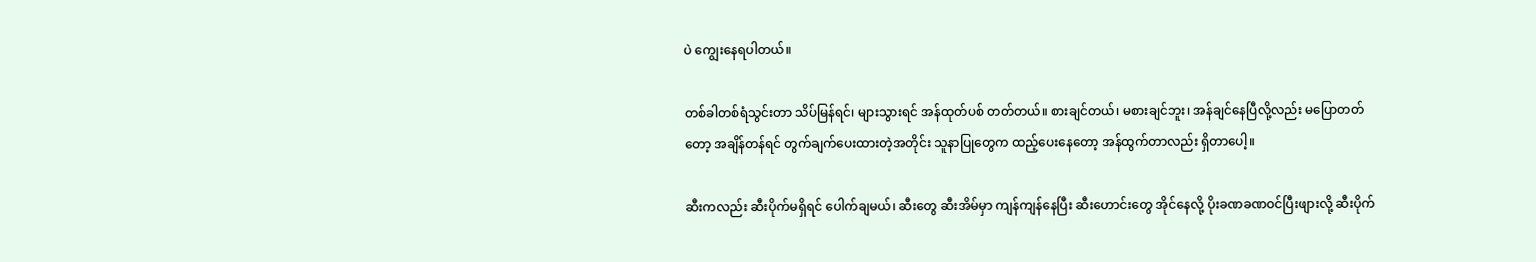ပဲ ကျွေးနေရပါတယ်။

တစ်ခါတစ်ရံသွင်းတာ သိပ်မြန်ရင်၊ များသွားရင် အန်ထုတ်ပစ် တတ်တယ်။ စားချင်တယ်၊ မစားချင်ဘူး၊ အန်ချင်နေပြီလို့လည်း မပြောတတ်တော့ အချိန်တန်ရင် တွက်ချက်ပေးထားတဲ့အတိုင်း သူနာပြုတွေက ထည့်ပေးနေတော့ အန်ထွက်တာလည်း ရှိတာပေါ့။

ဆီးကလည်း ဆီးပိုက်မရှိရင် ပေါက်ချမယ်၊ ဆီးတွေ ဆီးအိမ်မှာ ကျန်ကျန်နေပြီး ဆီးဟောင်းတွေ အိုင်နေလို့ ပိုးခဏခဏဝင်ပြီးဖျားလို့ ဆီးပိုက်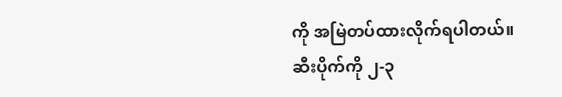ကို အမြဲတပ်ထားလိုက်ရပါတယ်။ ဆီးပိုက်ကို ၂-၃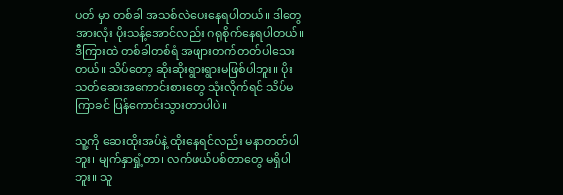ပတ် မှာ တစ်ခါ အသစ်လဲပေးနေရပါတယ်။ ဒါတွေအားလုံး ပိုးသန့်အောင်လည်း ဂရုစိုက်နေရပါတယ်။ ဒီကြားထဲ တစ်ခါတစ်ရံ အဖျားတက်တတ်ပါသေးတယ်။ သိပ်တော့ ဆိုးဆိုးရွားရွားမဖြစ်ပါဘူး။ ပိုးသတ်ဆေးအကောင်းစားတွေ သုံးလိုက်ရင် သိပ်မကြာခင် ပြန်ကောင်းသွားတာပါပဲ။

သူ့ကို ဆေးထိုးအပ်နဲ့ ထိုးနေရင်လည်း မနာတတ်ပါဘူး၊ မျက်နှာရှုံ့တာ၊ လက်ဖယ်ပစ်တာတွေ မရှိပါဘူး။ သူ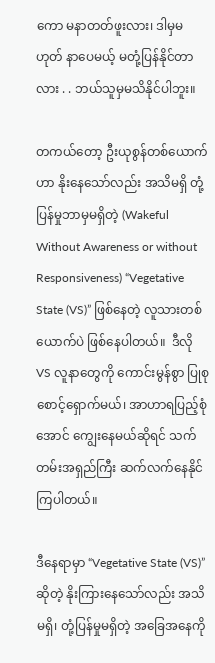ကော မနာတတ်ဖူးလား၊ ဒါမှမဟုတ် နာပေမယ့် မတုံ့ပြန်နိုင်တာလား . . ဘယ်သူမှမသိနိုင်ပါဘူး။

တကယ်တော့ ဦးယုစွန်တစ်ယောက်ဟာ နိုးနေသော်လည်း အသိမရှိ တုံ့ပြန်မှုဘာမှမရှိတဲ့ (Wakeful Without Awareness or without Responsiveness) “Vegetative State (VS)” ဖြစ်နေတဲ့ လူသားတစ်ယောက်ပဲ ဖြစ်နေပါတယ်။  ဒီလို VS လူနာတွေကို ကောင်းမွန်စွာ ပြုစုစောင့်ရှောက်မယ်၊ အာဟာရပြည့်စုံအောင် ကျွေးနေမယ်ဆိုရင် သက်တမ်းအရှည်ကြီး ဆက်လက်နေနိုင်ကြပါတယ်။

ဒီနေရာမှာ “Vegetative State (VS)” ဆိုတဲ့ နိုးကြားနေသော်လည်း အသိမရှိ၊ တုံ့ပြန်မှုမရှိတဲ့ အခြေအနေကို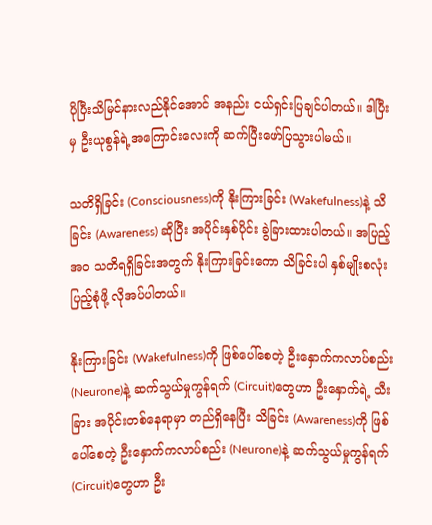ပိုပြီးသိမြင်နားလည်နိုင်အောင် အနည်း ငယ်ရှင်းပြချင်ပါတယ်။ ဒါပြီးမှ ဦးယုစွန်ရဲ့အကြောင်းလေးကို ဆက်ပြီးဖော်ပြသွားပါမယ်။

သတိရှိခြင်း (Consciousness)ကို နိုးကြားခြင်း (Wakefulness)နဲ့ သိခြင်း (Awareness) ဆိုပြီး အပိုင်းနှစ်ပိုင်း ခွဲခြားထားပါတယ်။ အပြည့်အဝ သတိရရှိခြင်းအတွက် နိုးကြားခြင်းကော သိခြင်းပါ နှစ်မျိုးစလုံး ပြည့်စုံဖို့ လိုအပ်ပါတယ်။

နိုးကြားခြင်း (Wakefulness)ကို ဖြစ်ပေါ်စေတဲ့ ဦးနှောက်ကလာပ်စည်း (Neurone)နဲ့ ဆက်သွယ်မှုကွန်ရက် (Circuit)တွေဟာ ဦးနှောက်ရဲ့ သီးခြား အပိုင်းတစ်နေရာမှာ တည်ရှိနေပြီး သိခြင်း (Awareness)ကို ဖြစ်ပေါ်စေတဲ့ ဦးနှောက်ကလာပ်စည်း (Neurone)နဲ့ ဆက်သွယ်မှုကွန်ရက် (Circuit)တွေဟာ ဦး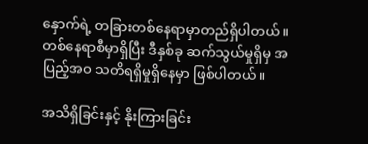နှောက်ရဲ့ တခြားတစ်နေရာမှာတည်ရှိပါတယ်။ တစ်နေရာစီမှာရှိပြီး ဒီနှစ်ခု ဆက်သွယ်မှုရှိမှ အပြည့်အဝ သတိရရှိမှုရှိနေမှာ ဖြစ်ပါတယ်။

အသိရှိခြင်းနှင့် နိုးကြားခြင်း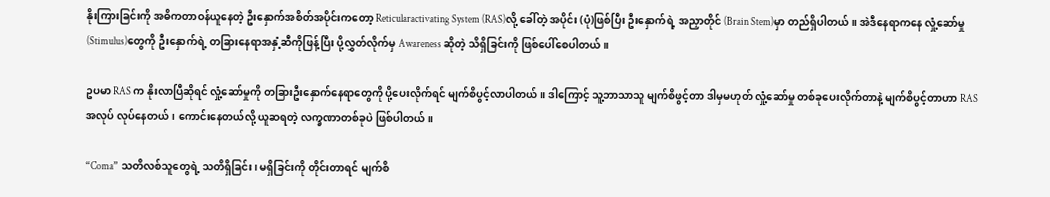နိုးကြားခြင်းကို အဓိကတာဝန်ယူနေတဲ့ ဦးနှောက်အစိတ်အပိုင်းကတော့ Reticularactivating System (RAS)လို့ ခေါ်တဲ့ အပိုင်း (ပုံ)ဖြစ်ပြီး ဦးနှောက်ရဲ့ အညှာတိုင် (Brain Stem)မှာ တည်ရှိပါတယ်။ အဲဒီနေရာကနေ လှုံ့ဆော်မှု (Stimulus)တွေကို ဦးနှောက်ရဲ့ တခြားနေရာအနှံ့ဆီကိုဖြန့်ပြီး ပို့လွှတ်လိုက်မှ Awareness ဆိုတဲ့ သိရှိခြင်းကို ဖြစ်ပေါ်စေပါတယ်။

ဥပမာ RAS က နိုးလာပြီဆိုရင် လှုံ့ဆော်မှုကို တခြားဦးနှောက်နေရာတွေကို ပို့ပေးလိုက်ရင် မျက်စိပွင့်လာပါတယ်။ ဒါကြောင့် သူ့ဘာသာသူ မျက်စိဖွင့်တာ ဒါမှမဟုတ် လှုံ့ဆော်မှု တစ်ခုပေးလိုက်တာနဲ့ မျက်စိပွင့်တာဟာ RAS အလုပ် လုပ်နေတယ်၊ ကောင်းနေတယ်လို့ ယူဆရတဲ့ လက္ခဏာတစ်ခုပဲ ဖြစ်ပါတယ်။

“Coma” သတိလစ်သူတွေရဲ့ သတိရှိခြင်း၊ မရှိခြင်းကို တိုင်းတာရင် မျက်စိ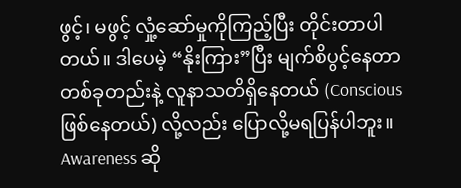ဖွင့်၊ မဖွင့် လှုံ့ဆော်မှုကိုကြည့်ပြီး တိုင်းတာပါတယ်။ ဒါပေမဲ့ “နိုးကြား”ပြီး မျက်စိပွင့်နေတာ တစ်ခုတည်းနဲ့ လူနာသတိရှိနေတယ် (Conscious  ဖြစ်နေတယ်) လို့လည်း ပြောလို့မရပြန်ပါဘူး။ Awareness ဆို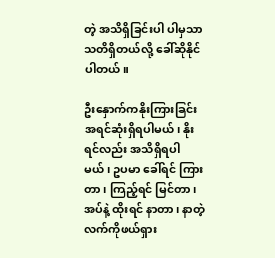တဲ့ အသိရှိခြင်းပါ ပါမှသာ သတိရှိတယ်လို့ ခေါ်ဆိုနိုင်ပါတယ်။

ဦးနှောက်ကနိုးကြားခြင်း အရင်ဆုံးရှိရပါမယ်၊ နိုးရင်လည်း အသိရှိရပါမယ်၊ ဥပမာ ခေါ်ရင် ကြားတာ၊ ကြည့်ရင် မြင်တာ၊ အပ်နဲ့ ထိုးရင် နာတာ၊ နာတဲ့ လက်ကိုဖယ်ရှား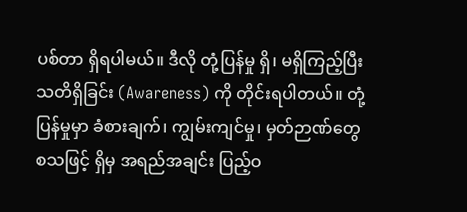ပစ်တာ ရှိရပါမယ်။ ဒီလို တုံ့ပြန်မှု ရှိ၊ မရှိကြည့်ပြီး သတိရှိခြင်း (Awareness) ကို တိုင်းရပါတယ်။ တုံ့ပြန်မှုမှာ ခံစားချက်၊ ကျွမ်းကျင်မှု၊ မှတ်ဉာဏ်တွေ စသဖြင့် ရှိမှ အရည်အချင်း ပြည့်ဝ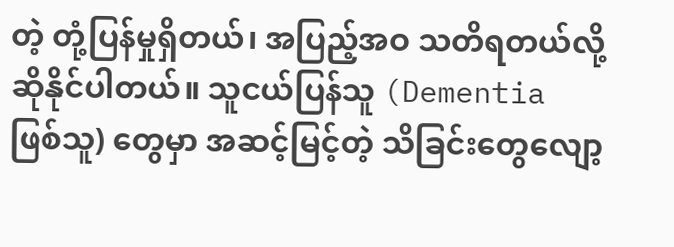တဲ့ တုံ့ပြန်မှုရှိတယ်၊ အပြည့်အဝ သတိရတယ်လို့ ဆိုနိုင်ပါတယ်။ သူငယ်ပြန်သူ (Dementia ဖြစ်သူ) တွေမှာ အဆင့်မြင့်တဲ့ သိခြင်းတွေလျော့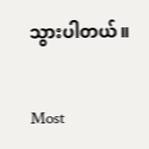သွားပါတယ်။

Most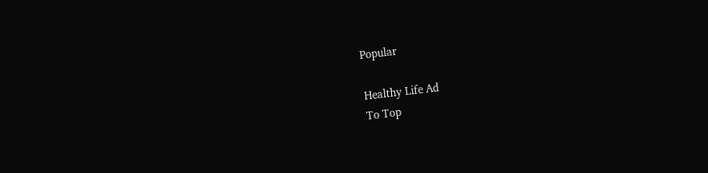Popular

Healthy Life Ad
To Top